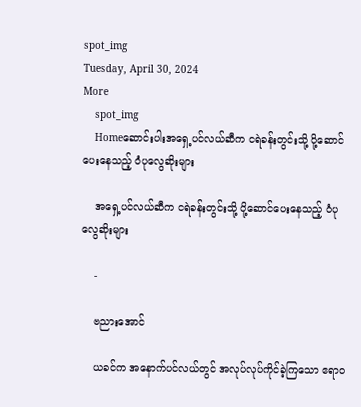spot_img
Tuesday, April 30, 2024
More
    spot_img
    Homeဆောင်းပါးအရှေ့ပင်လယ်ဆီက ငရဲခန်းတွင်းသို့ ပို့ဆောင်ပေးနေသည့် ဝံပုလွေဆိုးများ

    အရှေ့ပင်လယ်ဆီက ငရဲခန်းတွင်းသို့ ပို့ဆောင်ပေးနေသည့် ဝံပုလွေဆိုးများ

    -

    ဗညားအောင်

    ယခင်က အနောက်ပင်လယ်တွင် အလုပ်လုပ်ကိုင်ခဲ့ကြသော ဧရာဝ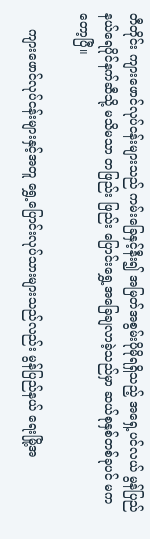တီတိုင်း ကျားဖောင်လုပ်ငန်းများသည် ကမ်းခြေနှင့်နီး၍ အမြတ်အစွမ်းပိုမိုရရှိသည့် အရှေ့ပင်လယ် မွန်ပြည်နယ်ရေပိုင်နက်ဆီသို့ မသိမသာ တဖြည်း ဖြည်း ပြောင်းရွှေ့အခြေချလာခဲ့သည်မှာ ဆယ်စုနှစ်တစ်ခုပင် မကတော့ပြီ။

    ကျားဖောင်လုပ်ငန်းများနှင့်အတူ ရွှေ့ပြောင်းလုပ်သားများသည်လည်း မွန်ပြည်နယ် ရေးမြို့အ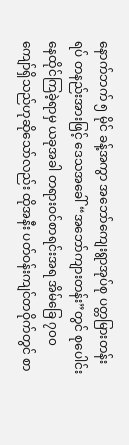နောက်ဘက် ၅ မိုင် ခန့်အကွာ အဘော်ကျေးရွာအုပ်စု ပတ္တမြားတန်းရပ် တနည်းအားဖြင့် ဒေသအခေါ် “အဘော်ကျားတန်း”တွင် စုပေါင်းနေထိုင်ကြခဲ့ရာမှ ယခုအခါ တရားဝင်စာရင်းအရ အိမ်ခြေ ၇၀၀ ကျော်ရှိသည်ဟုဆိုသော်လည်း ထိုအနီး ပတ်ဝန်းကျင်တဝိုက်တွင် စာ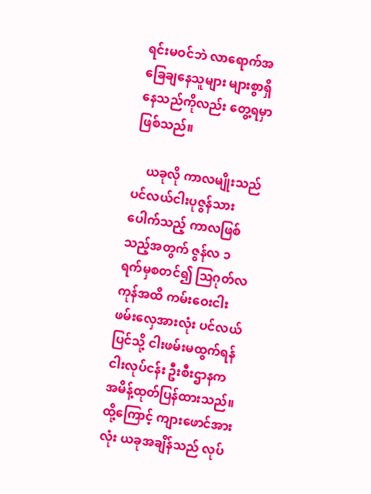ရင်းမဝင်ဘဲ လာရောက်အခြေချနေသူများ များစွာရှိနေသည်ကိုလည်း တွေ့ရမှာဖြစ်သည်။

    ယခုလို ကာလမျိုးသည် ပင်လယ်ငါးပုဇွန်သားပေါက်သည့် ကာလဖြစ်သည့်အတွက် ဇွန်လ ၁ ရက်မှစတင်၍ သြဂုတ်လကုန်အထိ ကမ်းဝေးငါးဖမ်းလှေအားလုံး ပင်လယ်ပြင်သို့ ငါးဖမ်းမထွက်ရန် ငါးလုပ်ငန်း ဦးစီးဌာနက အမိန့်ထုတ်ပြန်ထားသည်။ထို့ကြောင့် ကျားဖောင်အားလုံး ယခုအချိန်သည် လုပ်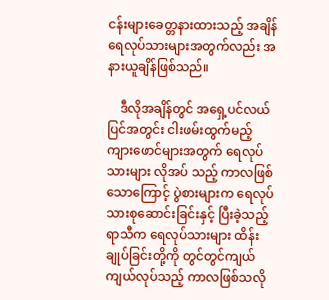ငန်းများခေတ္တနားထားသည့် အချိန် ရေလုပ်သားများအတွက်လည်း အနားယူချိန်ဖြစ်သည်။

    ဒီလိုအချိန်တွင် အရှေ့ပင်လယ်ပြင်အတွင်း ငါးဖမ်းထွက်မည့် ကျားဖောင်များအတွက် ရေလုပ်သားများ လိုအပ် သည့် ကာလဖြစ်သောကြောင့် ပွဲစားများက ရေလုပ်သားစုဆောင်းခြင်းနှင့် ပြီးခဲ့သည့် ရာသီက ရေလုပ်သားများ ထိန်းချုပ်ခြင်းတို့ကို တွင်တွင်ကျယ်ကျယ်လုပ်သည့် ကာလဖြစ်သလို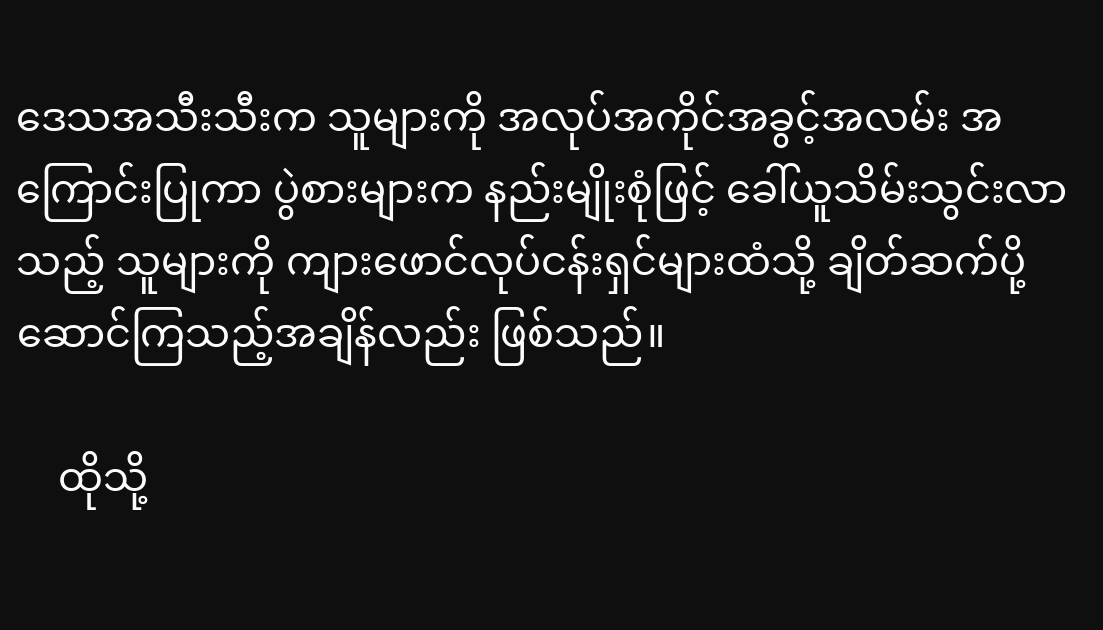ဒေသအသီးသီးက သူများကို အလုပ်အကိုင်အခွင့်အလမ်း အကြောင်းပြုကာ ပွဲစားများက နည်းမျိုးစုံဖြင့် ခေါ်ယူသိမ်းသွင်းလာသည့် သူများကို ကျားဖောင်လုပ်ငန်းရှင်များထံသို့ ချိတ်ဆက်ပို့ဆောင်ကြသည့်အချိန်လည်း ဖြစ်သည်။

    ထိုသို့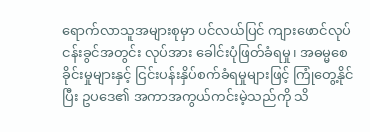ရောက်လာသူအများစုမှာ ပင်လယ်ပြင် ကျားဖောင်လုပ်ငန်းခွင်အတွင်း လုပ်အား ခေါင်းပုံဖြတ်ခံရမှု၊ အဓမ္မစေခိုင်းမှုများနှင့် ငြင်းပန်းနှိပ်စက်ခံရမှုများဖြင့် ကြုံတွေ့နိုင်ပြီး ဥပဒေ၏ အကာအကွယ်ကင်းမဲ့သည်ကို သိ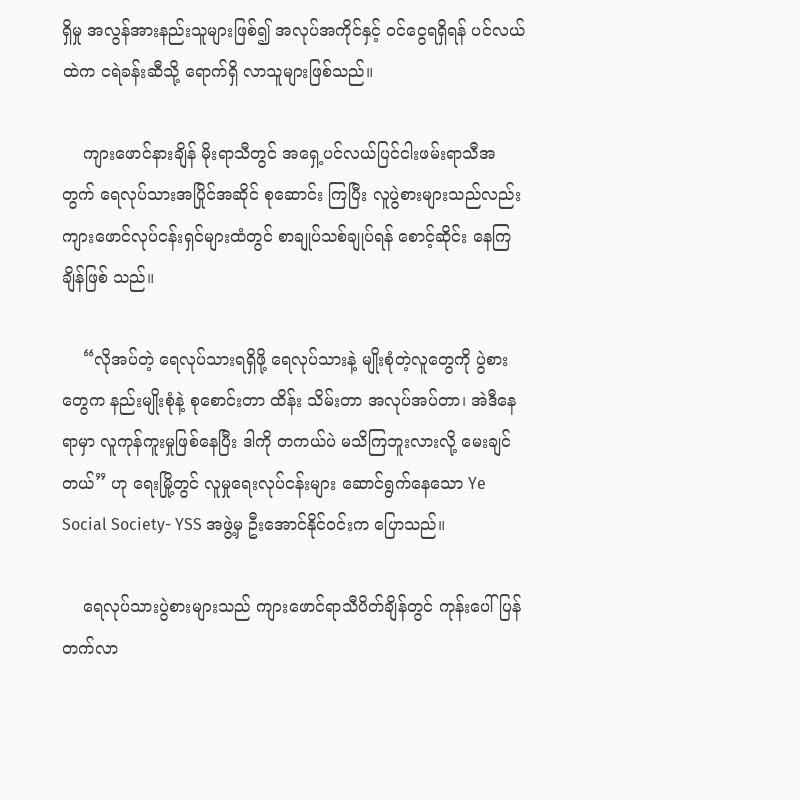ရှိမှု အလွန်အားနည်းသူများဖြစ်၍ အလုပ်အကိုင်နှင့် ဝင်ငွေရရှိရန် ပင်လယ်ထဲက ငရဲခန်းဆီသို့ ရောက်ရှိ လာသူများဖြစ်သည်။

    ကျားဖောင်နားချိန် မိုးရာသီတွင် အရှေ့ပင်လယ်ပြင်ငါးဖမ်းရာသီအတွက် ရေလုပ်သားအပြိုင်အဆိုင် စုဆောင်း ကြပြီး လူပွဲစားများသည်လည်း ကျားဖောင်လုပ်ငန်းရှင်များထံတွင် စာချုပ်သစ်ချုပ်ရန် စောင့်ဆိုင်း နေကြချိန်ဖြစ် သည်။

    “လိုအပ်တဲ့ ရေလုပ်သားရရှိဖို့ ရေလုပ်သားနဲ့ မျိုးစုံတဲ့လူတွေကို ပွဲစားတွေက နည်းမျိုးစုံနဲ့ စုစောင်းတာ ထိန်း သိမ်းတာ အလုပ်အပ်တာ၊ အဲဒီနေရာမှာ လူကုန်ကူးမှုဖြစ်နေပြီး ဒါကို တကယ်ပဲ မသိကြဘူးလားလို့ မေးချင် တယ်” ဟု ရေးမြို့တွင် လူမှုရေးလုပ်ငန်းများ ဆောင်ရွက်နေသော Ye Social Society- YSS အဖွဲ့မှ ဦးအောင်နိုင်ဝင်းက ပြောသည်။

    ရေလုပ်သားပွဲစားများသည် ကျားဖောင်ရာသီပိတ်ချိန်တွင် ကုန်းပေါ်ပြန်တက်လာ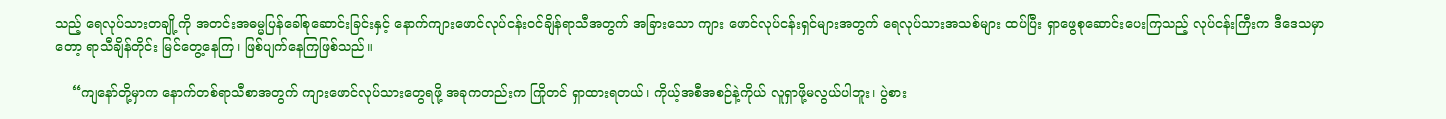သည့် ရေလုပ်သားတချို့ကို အတင်းအဓမ္မပြန်ခေါ်စုဆောင်းခြင်းနှင့် နောက်ကျားဖောင်လုပ်ငန်းဝင်ချိန်ရာသီအတွက် အခြားသော ကျား ဖောင်လုပ်ငန်းရှင်များအတွက် ရေလုပ်သားအသစ်များ ထပ်ပြီး ရှာဖွေစုဆောင်းပေးကြသည့် လုပ်ငန်းကြီးက ဒီဒေသမှာတော့ ရာသီချိန်တိုင်း မြင်တွေ့နေကြ၊ ဖြစ်ပျက်နေကြဖြစ်သည်။

    “ကျနော်တို့မှာက နောက်တစ်ရာသီစာအတွက် ကျားဖောင်လုပ်သားတွေရဖို့ အခုကတည်းက ကြိုတင် ရှာထားရတယ်၊ ကိုယ့်အစီအစဉ်နဲ့ကိုယ် လူရှာဖို့မလွယ်ပါဘူး၊ ပွဲစား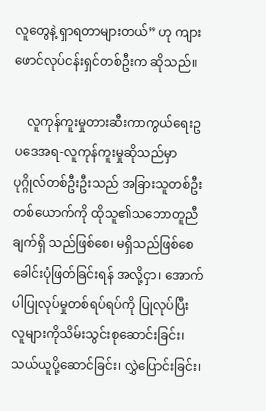လူတွေနဲ့ ရှာရတာများတယ်” ဟု ကျား ဖောင်လုပ်ငန်းရှင်တစ်ဦးက ဆိုသည်။

    လူကုန်ကူးမှုတားဆီးကာကွယ်ရေးဥပဒေအရ-လူကုန်ကူးမှုဆိုသည်မှာ ပုဂ္ဂိုလ်တစ်ဦးဦးသည် အခြားသူတစ်ဦး တစ်ယောက်ကို ထိုသူ၏သဘောတူညီချက်ရှိ သည်ဖြစ်စေ၊ မရှိသည်ဖြစ်စေ ခေါင်းပုံဖြတ်ခြင်းရန် အလို့ငှာ၊ အောက်ပါပြုလုပ်မှုတစ်ရပ်ရပ်ကို ပြုလုပ်ပြီး လူများကိုသိမ်းသွင်းစုဆောင်းခြင်း၊ သယ်ယူပို့ဆောင်ခြင်း၊ လွှဲပြောင်းခြင်း၊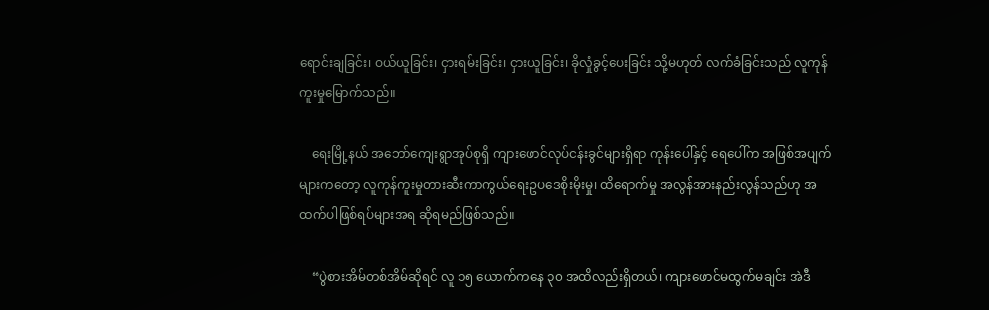ရောင်းချခြင်း၊ ဝယ်ယူခြင်း၊ ငှားရမ်းခြင်း၊ ငှားယူခြင်း၊ ခိုလှုံခွင့်ပေးခြင်း သို့မဟုတ် လက်ခံခြင်းသည် လူကုန်ကူးမှုမြောက်သည်။

    ရေးမြို့နယ် အဘော်ကျေးရွာအုပ်စုရှိ ကျားဖောင်လုပ်ငန်းခွင်များရှိရာ ကုန်းပေါ်နှင့် ရေပေါ်က အဖြစ်အပျက် များကတော့ လူကုန်ကူးမှုတားဆီးကာကွယ်ရေးဥပဒေစိုးမိုးမှု၊ ထိရောက်မှု အလွန်အားနည်းလွန်သည်ဟု အထက်ပါဖြစ်ရပ်များအရ ဆိုရမည်ဖြစ်သည်။

    “ပွဲစားအိမ်တစ်အိမ်ဆိုရင် လူ ၁၅ ယောက်ကနေ ၃၀ အထိလည်းရှိတယ်၊ ကျားဖောင်မထွက်မချင်း အဲဒီ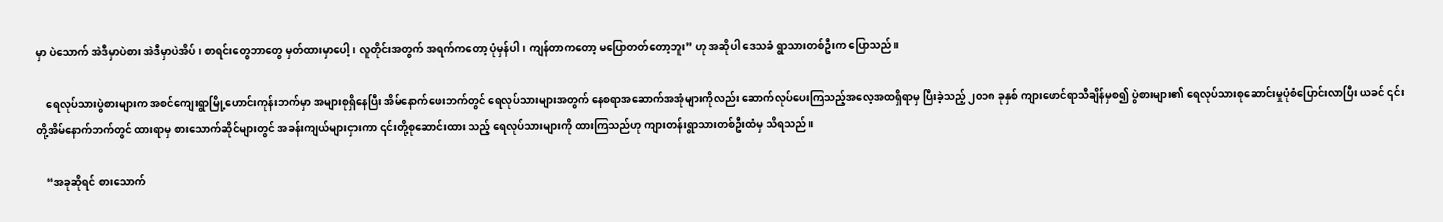မှာ ပဲသောက် အဲဒီမှာပဲစား အဲဒီမှာပဲအိပ်၊ စာရင်းတွေဘာတွေ မှတ်ထားမှာပေါ့၊ လူတိုင်းအတွက် အရက်ကတော့ ပုံမှန်ပါ၊ ကျန်တာကတော့ မပြောတတ်တော့ဘူး” ဟု အဆိုပါ ဒေသခံ ရွာသားတစ်ဦးက ပြောသည်။

    ရေလုပ်သားပွဲစားများက အစင်ကျေးရွာမြို့ဟောင်းကုန်းဘက်မှာ အများစုရှိနေပြီး အိမ်နောက်ဖေးဘက်တွင် ရေလုပ်သားများအတွက် နေစရာအဆောက်အအုံများကိုလည်း ဆောက်လုပ်ပေးကြသည့်အလေ့အထရှိရာမှ ပြီးခဲ့သည့် ၂၀၁၈ ခုနှစ် ကျားဖောင်ရာသီချိန်မှစ၍ ပွဲစားများ၏ ရေလုပ်သားစုဆောင်းမှုပုံစံပြောင်းလာပြီး ယခင် ၎င်းတို့အိမ်နောက်ဘက်တွင် ထားရာမှ စားသောက်ဆိုင်များတွင် အခန်းကျယ်များငှားကာ ၎င်းတို့စုဆောင်းထား သည့် ရေလုပ်သားများကို ထားကြသည်ဟု ကျားတန်းရွာသားတစ်ဦးထံမှ သိရသည်။

    “အခုဆိုရင် စားသောက်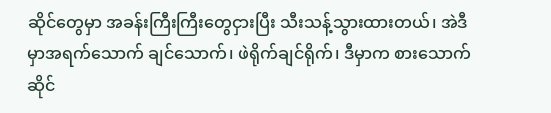ဆိုင်တွေမှာ အခန်းကြီးကြီးတွေငှားပြီး သီးသန့်သွားထားတယ်၊ အဲဒီမှာအရက်သောက် ချင်သောက်၊ ဖဲရိုက်ချင်ရိုက်၊ ဒီမှာက စားသောက်ဆိုင်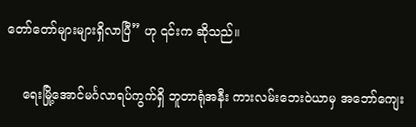တော်တော်များများရှိလာပြီ” ဟု ၎င်းက ဆိုသည်။

    ရေးမြို့အောင်မင်္ဂလာရပ်ကွက်ရှိ ဘူတာရုံအနီး ကားလမ်းဘေးဝဲယာမှ အဘော်ကျေး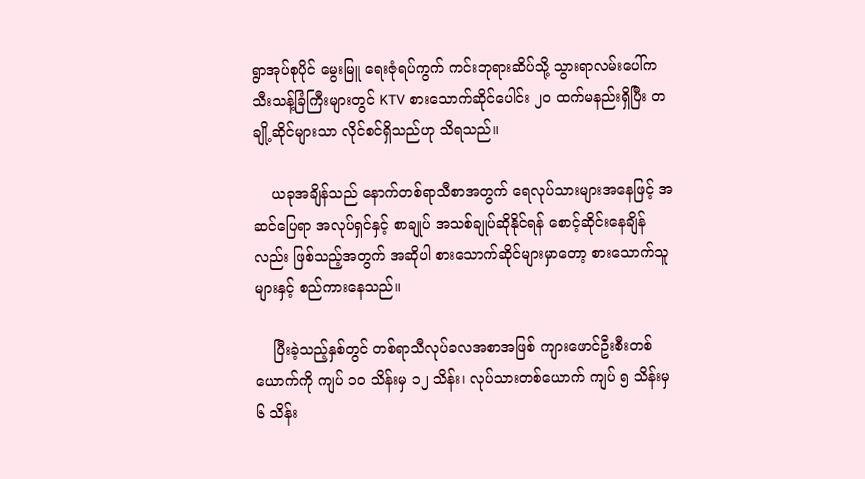ရွာအုပ်စုပိုင် မွေးမြူ ရေးဇုံရပ်ကွက် ကင်းဘုရားဆိပ်သို့ သွားရာလမ်းပေါ်က သီးသန့်ခြံကြီးများတွင် KTV စားသောက်ဆိုင်ပေါင်း ၂၀ ထက်မနည်းရှိပြီး တချို့ဆိုင်များသာ လိုင်စင်ရှိသည်ဟု သိရသည်။

    ယခုအချိန်သည် နောက်တစ်ရာသီစာအတွက် ရေလုပ်သားများအနေဖြင့် အဆင်ပြေရာ အလုပ်ရှင်နှင့် စာချုပ် အသစ်ချုပ်ဆိုနိုင်ရန် စောင့်ဆိုင်းနေချိန်လည်း ဖြစ်သည့်အတွက် အဆိုပါ စားသောက်ဆိုင်များမှာတော့ စားသောက်သူများနှင့် စည်ကားနေသည်။

    ပြီးခဲ့သည့်နှစ်တွင် တစ်ရာသီလုပ်ခလအစာအဖြစ် ကျားဖောင်ဦးစီးတစ်ယောက်ကို ကျပ် ၁၀ သိန်းမှ ၁၂ သိန်း၊ လုပ်သားတစ်ယောက် ကျပ် ၅ သိန်းမှ ၆ သိန်း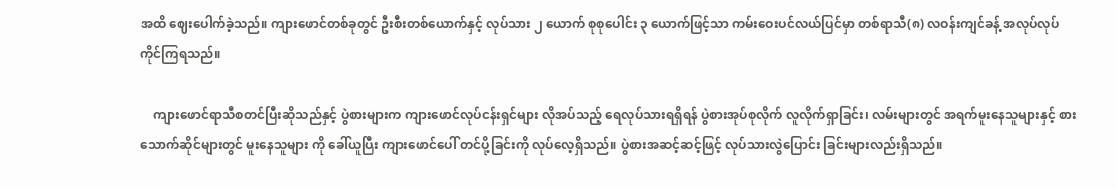အထိ ဈေးပေါက်ခဲ့သည်။ ကျားဖောင်တစ်ခုတွင် ဦးစီးတစ်ယောက်နှင့် လုပ်သား ၂ ယောက် စုစုပေါင်း ၃ ယောက်ဖြင့်သာ ကမ်းဝေးပင်လယ်ပြင်မှာ တစ်ရာသီ(၈) လဝန်းကျင်ခန့် အလုပ်လုပ်ကိုင်ကြရသည်။

    ကျားဖောင်ရာသီစတင်ပြီးဆိုသည်နှင့် ပွဲစားများက ကျားဖောင်လုပ်ငန်းရှင်များ လိုအပ်သည့် ရေလုပ်သားရရှိရန် ပွဲစားအုပ်စုလိုက် လူလိုက်ရှာခြင်း၊ လမ်းများတွင် အရက်မူးနေသူများနှင့် စားသောက်ဆိုင်များတွင် မူးနေသူများ ကို ခေါ်ယူပြီး ကျားဖောင်ပေါ် တင်ပို့ခြင်းကို လုပ်လေ့ရှိသည်။ ပွဲစားအဆင့်ဆင့်ဖြင့် လုပ်သားလွဲပြောင်း ခြင်းများလည်းရှိသည်။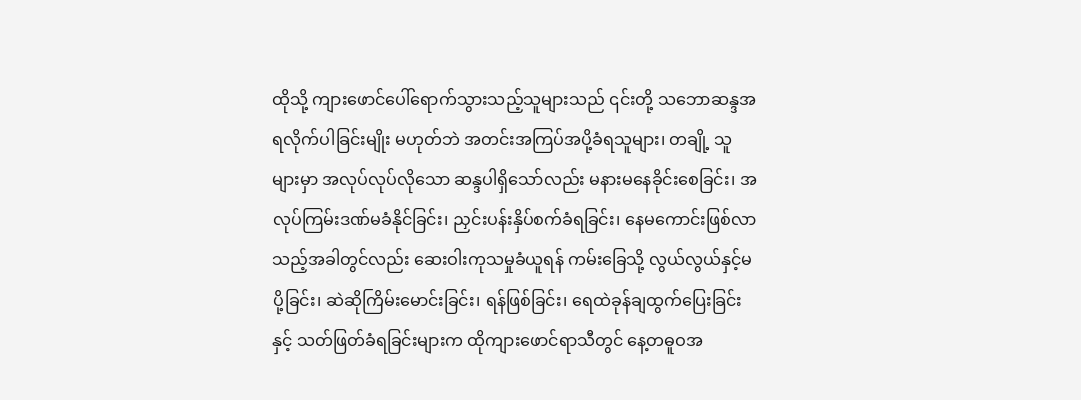ထိုသို့ ကျားဖောင်ပေါ်ရောက်သွားသည့်သူများသည် ၎င်းတို့ သဘောဆန္ဒအရလိုက်ပါခြင်းမျိုး မဟုတ်ဘဲ အတင်းအကြပ်အပို့ခံရသူများ၊ တချို့ သူများမှာ အလုပ်လုပ်လိုသော ဆန္ဒပါရှိသော်လည်း မနားမနေခိုင်းစေခြင်း၊ အလုပ်ကြမ်းဒဏ်မခံနိုင်ခြင်း၊ ညှင်းပန်းနှိပ်စက်ခံရခြင်း၊ နေမကောင်းဖြစ်လာသည့်အခါတွင်လည်း ဆေးဝါးကုသမှုခံယူရန် ကမ်းခြေသို့ လွယ်လွယ်နှင့်မပို့ခြင်း၊ ဆဲဆိုကြိမ်းမောင်းခြင်း၊ ရန်ဖြစ်ခြင်း၊ ရေထဲခုန်ချထွက်ပြေးခြင်းနှင့် သတ်ဖြတ်ခံရခြင်းများက ထိုကျားဖောင်ရာသီတွင် နေ့တဓူဝအ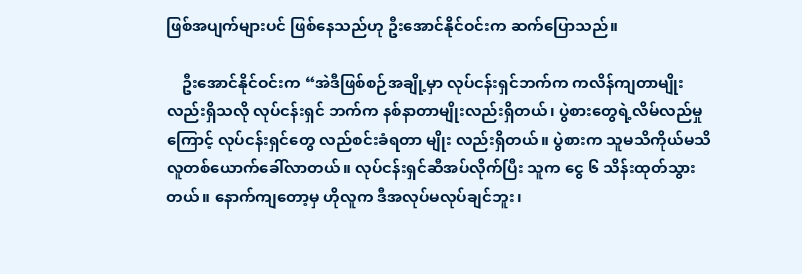ဖြစ်အပျက်များပင် ဖြစ်နေသည်ဟု ဦးအောင်နိုင်ဝင်းက ဆက်ပြောသည်။

    ဦးအောင်နိုင်ဝင်းက “အဲဒီဖြစ်စဉ်အချို့မှာ လုပ်ငန်းရှင်ဘက်က ကလိန်ကျတာမျိုးလည်းရှိသလို လုပ်ငန်းရှင် ဘက်က နစ်နာတာမျိုးလည်းရှိတယ်၊ ပွဲစားတွေရဲ့လိမ်လည်မှုကြောင့် လုပ်ငန်းရှင်တွေ လည်စင်းခံရတာ မျိုး လည်းရှိတယ်။ ပွဲစားက သူမသိကိုယ်မသိ လူတစ်ယောက်ခေါ်လာတယ်။ လုပ်ငန်းရှင်ဆီအပ်လိုက်ပြီး သူက ငွေ ၆ သိန်းထုတ်သွားတယ်။ နောက်ကျတော့မှ ဟိုလူက ဒီအလုပ်မလုပ်ချင်ဘူး၊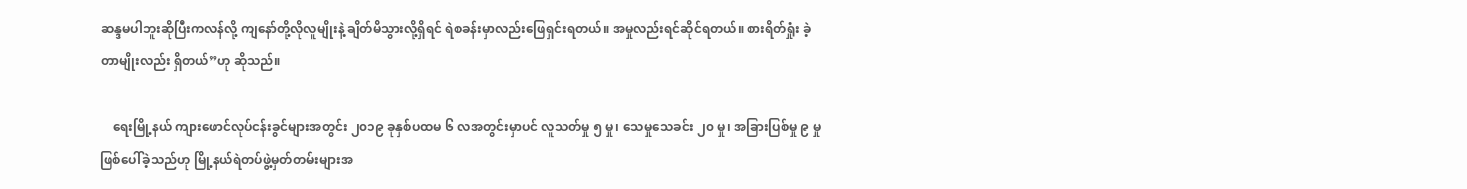ဆန္ဒမပါဘူးဆိုပြီးကလန်လို့ ကျနော်တို့လိုလူမျိုးနဲ့ ချိတ်မိသွားလို့ရှိရင် ရဲစခန်းမှာလည်းဖြေရှင်းရတယ်။ အမှုလည်းရင်ဆိုင်ရတယ်။ စားရိတ်ရှုံး ခဲ့တာမျိုးလည်း ရှိတယ်”ဟု ဆိုသည်။

    ရေးမြို့နယ် ကျားဖောင်လုပ်ငန်းခွင်များအတွင်း ၂၀၁၉ ခုနှစ်ပထမ ၆ လအတွင်းမှာပင် လူသတ်မှု ၅ မှု၊ သေမှုသေခင်း ၂၀ မှု၊ အခြားပြစ်မှု ၉ မှု ဖြစ်ပေါ်ခဲ့သည်ဟု မြို့နယ်ရဲတပ်ဖွဲ့မှတ်တမ်းများအ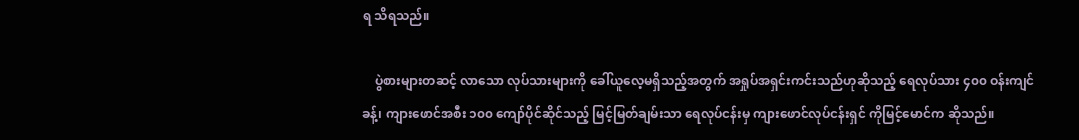ရ သိရသည်။

    ပွဲစားများတဆင့် လာသော လုပ်သားများကို ခေါ်ယူလေ့မရှိသည့်အတွက် အရှုပ်အရှင်းကင်းသည်ဟုဆိုသည့် ရေလုပ်သား ၄၀၀ ဝန်းကျင်ခန့်၊ ကျားဖောင်အစီး ၁၀၀ ကျော်ပိုင်ဆိုင်သည့် မြင့်မြတ်ချမ်းသာ ရေလုပ်ငန်းမှ ကျားဖောင်လုပ်ငန်းရှင် ကိုမြင့်မောင်က ဆိုသည်။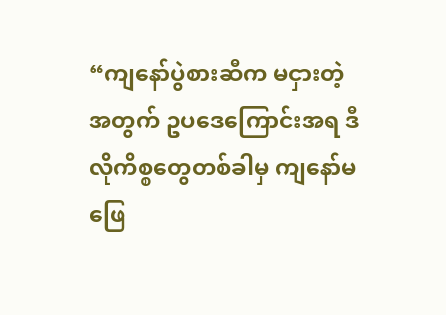“ကျနော်ပွဲစားဆီက မငှားတဲ့အတွက် ဥပဒေကြောင်းအရ ဒီလိုကိစ္စတွေတစ်ခါမှ ကျနော်မဖြေ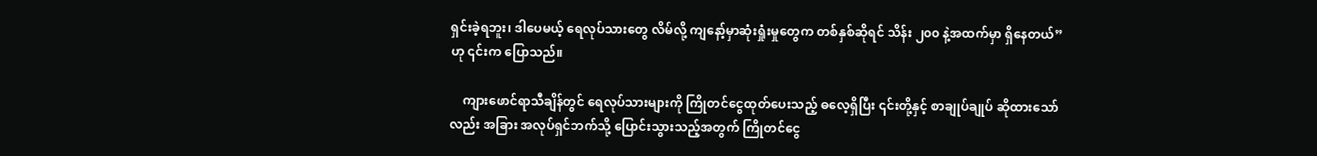ရှင်းခဲ့ရဘူး၊ ဒါပေမယ့် ရေလုပ်သားတွေ လိမ်လို့ ကျနော့်မှာဆုံးရှုံးမှုတွေက တစ်နှစ်ဆိုရင် သိန်း ၂၀၀ နဲ့အထက်မှာ ရှိနေတယ်” ဟု ၎င်းက ပြောသည်။

    ကျားဖောင်ရာသီချိန်တွင် ရေလုပ်သားများကို ကြိုတင်ငွေထုတ်ပေးသည့် ဓလေ့ရှိပြီး ၎င်းတို့နှင့် စာချုပ်ချုပ် ဆိုထားသော်လည်း အခြား အလုပ်ရှင်ဘက်သို့ ပြောင်းသွားသည့်အတွက် ကြိုတင်ငွေ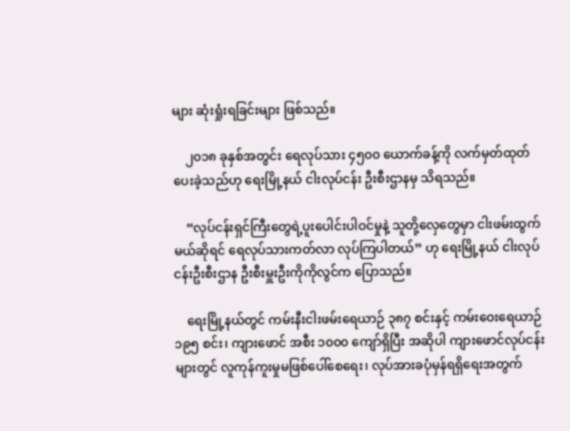များ ဆုံးရှုံးရခြင်းများ ဖြစ်သည်။

    ၂၀၁၈ ခုနှစ်အတွင်း ရေလုပ်သား ၄၅၀၀ ယောက်ခန့်ကို လက်မှတ်ထုတ်ပေးခဲ့သည်ဟု ရေးမြို့နယ် ငါးလုပ်ငန်း ဦးစီးဌာနမှ သိရသည်။

    “လုပ်ငန်းရှင်ကြီးတွေရဲ့ပူးပေါင်းပါဝင်မှုနဲ့ သူတို့လှေတွေမှာ ငါးဖမ်းထွက်မယ်ဆိုရင် ရေလုပ်သားကတ်လာ လုပ်ကြပါတယ်” ဟု ရေးမြို့နယ် ငါးလုပ်ငန်းဦးစီးဌာန ဦးစီးမှူးဦးကိုကိုလွင်က ပြောသည်။

    ရေးမြို့နယ်တွင် ကမ်းနီးငါးဖမ်းရေယာဉ် ၃၈၇ စင်းနှင့် ကမ်းဝေးရေယာဉ် ၁၉၅ စင်း၊ ကျားဖောင် အစီး ၁၀၀၀ ကျော်ရှိပြီး အဆိုပါ ကျားဖောင်လုပ်ငန်းများတွင် လူကုန်ကူးမှုမဖြစ်ပေါ်စေရေး၊ လုပ်အားခပုံမှန်ရရှိရေးအတွက်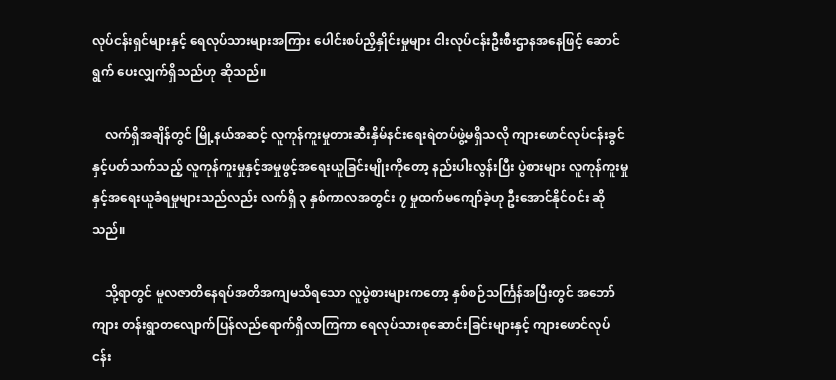လုပ်ငန်းရှင်များနှင့် ရေလုပ်သားများအကြား ပေါင်းစပ်ညှိနှိုင်းမှုများ ငါးလုပ်ငန်းဦးစီးဌာနအနေဖြင့် ဆောင်ရွက် ပေးလျှက်ရှိသည်ဟု ဆိုသည်။

    လက်ရှိအချိန်တွင် မြို့နယ်အဆင့် လူကုန်ကူးမှုတားဆီးနှိမ်နင်းရေးရဲတပ်ဖွဲ့မရှိသလို ကျားဖောင်လုပ်ငန်းခွင်နှင့်ပတ်သက်သည့် လူကုန်ကူးမှုနှင့်အမှုဖွင့်အရေးယူခြင်းမျိုးကိုတော့ နည်းပါးလွန်းပြီး ပွဲစားများ လူကုန်ကူးမှုနှင့်အရေးယူခံရမှုများသည်လည်း လက်ရှိ ၃ နှစ်ကာလအတွင်း ၇ မှုထက်မကျော်ခဲ့ဟု ဦးအောင်နိုင်ဝင်း ဆိုသည်။

    သို့ရာတွင် မူလဇာတိနေရပ်အတိအကျမသိရသော လူပွဲစားများကတော့ နှစ်စဉ်သင်္ကြန်အပြီးတွင် အဘော်ကျား တန်းရွာတလျောက်ပြန်လည်ရောက်ရှိလာကြကာ ရေလုပ်သားစုဆောင်းခြင်းများနှင့် ကျားဖောင်လုပ်ငန်း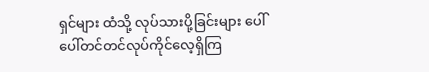ရှင်များ ထံသို့ လုပ်သားပို့ခြင်းများ ပေါ်ပေါ်တင်တင်လုပ်ကိုင်လေ့ရှိကြ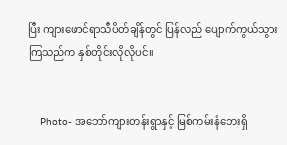ပြီး ကျားဖောင်ရာသီပိတ်ချိန်တွင် ပြန်လည် ပျောက်ကွယ်သွားကြသည်က နှစ်တိုင်းလိုလိုပင်။


    Photo- အဘော်ကျားတန်းရွာနှင့် မြစ်ကမ်းနံဘေးရှိ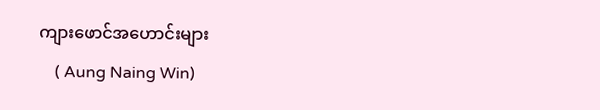ကျားဖောင်အဟောင်းများ
    ( Aung Naing Win)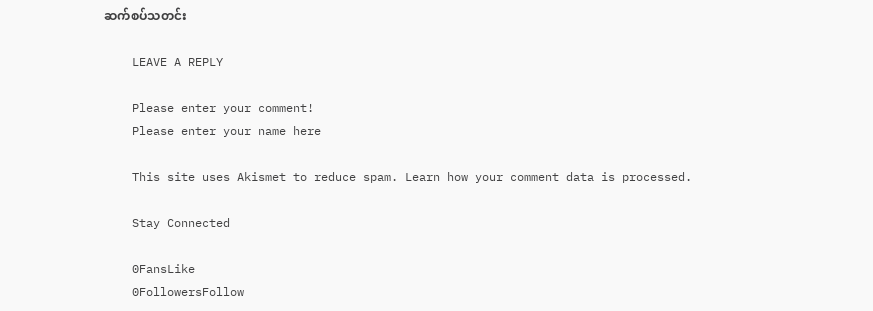ဆက်စပ်သတင်း

    LEAVE A REPLY

    Please enter your comment!
    Please enter your name here

    This site uses Akismet to reduce spam. Learn how your comment data is processed.

    Stay Connected

    0FansLike
    0FollowersFollow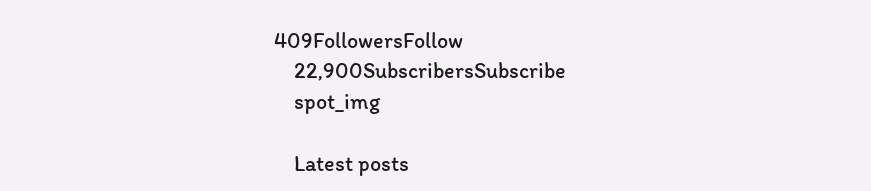409FollowersFollow
    22,900SubscribersSubscribe
    spot_img

    Latest posts